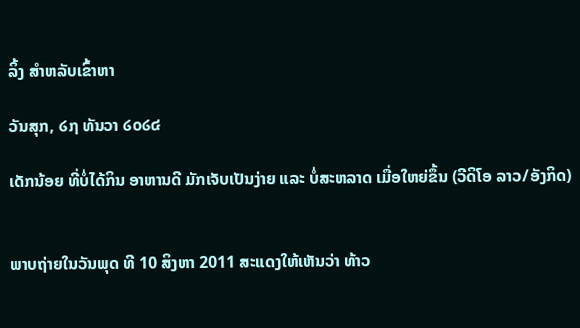ລິ້ງ ສຳຫລັບເຂົ້າຫາ

ວັນສຸກ, ໒໗ ທັນວາ ໒໐໒໔

ເດັກນ້ອຍ ທີ່ບໍ່ໄດ້ກິນ ອາຫານດີ ມັກເຈັບເປັນງ່າຍ ແລະ ບໍ່ສະຫລາດ ເມື່ອໃຫຍ່ຂຶ້ນ (ວີດິໂອ ລາວ/ອັງກິດ)


ພາບຖ່າຍໃນວັນພຸດ ທີ 10 ສິງຫາ 2011 ສະແດງໃຫ້ເຫັນວ່າ ທ້າວ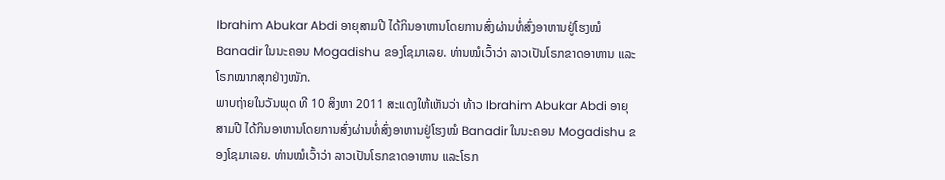Ibrahim Abukar Abdi ອາຍຸສາມປີ ໄດ້ກິນອາຫານໂດຍການສົ່ງຜ່ານທໍ່ສົ່ງອາຫານຢູ່ໂຮງໝໍ Banadir ໃນນະຄອນ Mogadishu ຂອງໂຊມາເລຍ. ທ່ານໝໍເວົ້າວ່າ ລາວເປັນໂຣກຂາດອາຫານ ແລະໂຣກໝາກສຸກຢ່າງໜັກ.
ພາບຖ່າຍໃນວັນພຸດ ທີ 10 ສິງຫາ 2011 ສະແດງໃຫ້ເຫັນວ່າ ທ້າວ Ibrahim Abukar Abdi ອາຍຸສາມປີ ໄດ້ກິນອາຫານໂດຍການສົ່ງຜ່ານທໍ່ສົ່ງອາຫານຢູ່ໂຮງໝໍ Banadir ໃນນະຄອນ Mogadishu ຂອງໂຊມາເລຍ. ທ່ານໝໍເວົ້າວ່າ ລາວເປັນໂຣກຂາດອາຫານ ແລະໂຣກ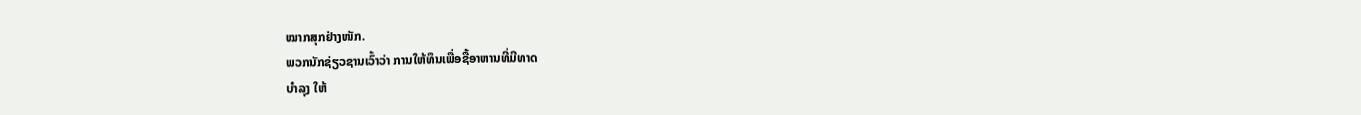ໝາກສຸກຢ່າງໜັກ.
ພວກນັກຊ່ຽວຊານເວົ້າວ່າ ການໃຫ້ທຶນເພື່ອຊື້ອາຫານທີ່ມີທາດ
ບໍາລຸງ ໃຫ້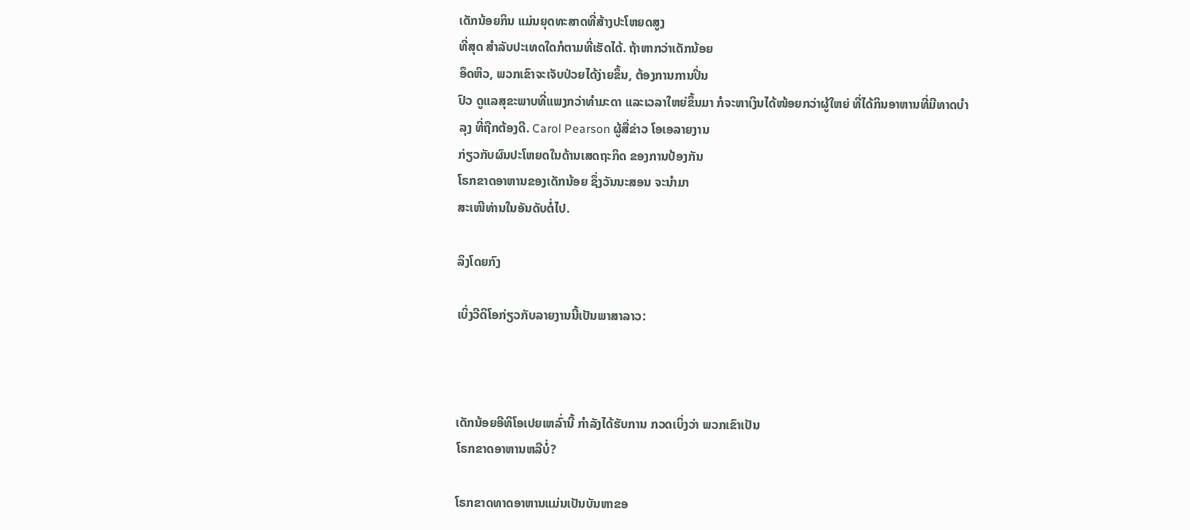ເດັກນ້ອຍກິນ ແມ່ນຍຸດທະສາດທີ່ສ້າງປະໂຫຍດສູງ
ທີ່ສຸດ ສໍາລັບປະເທດໃດກໍຕາມທີ່ເຮັດໄດ້. ຖ້າຫາກວ່າເດັກນ້ອຍ
ອຶດຫິວ, ພວກເຂົາຈະເຈັບປ່ວຍໄດ້ງ່າຍຂຶ້ນ, ຕ້ອງການການປິ່ນ
ປົວ ດູແລສຸຂະພາບທີ່ແພງກວ່າທໍາມະດາ ແລະເວລາໃຫຍ່ຂຶ້ນມາ ກໍຈະຫາເງິນໄດ້ໜ້ອຍກວ່າຜູ້ໃຫຍ່ ທີ່ໄດ້ກິນອາຫານທີ່ມີທາດບໍາ
ລຸງ ທີ່ຖືກຕ້ອງດີ. Carol Pearson ຜູ້ສື່ຂ່າວ ໂອເອລາຍງານ
ກ່ຽວກັບຜົນປະໂຫຍດໃນດ້ານເສດຖະກິດ ຂອງການປ້ອງກັນ
ໂຣກຂາດອາຫານຂອງເດັກນ້ອຍ ຊຶ່ງວັນນະສອນ ຈະນໍາມາ
ສະເໜີທ່ານໃນອັນດັບຕໍ່ໄປ.

ລິງໂດຍກົງ

ເບິ່ງວີດິໂອກ່ຽວກັບລາຍງານນີ້ເປັນພາສາລາວ:



ເດັກນ້ອຍອີທິໂອເປຍເຫລົ່ານີ້ ກໍາລັງໄດ້ຮັບການ ກວດເບິ່ງວ່າ ພວກເຂົາເປັນ
ໂຣກຂາດອາຫານຫລືບໍ່?

ໂຣກຂາດທາດອາຫານແມ່ນເປັນບັນຫາຂອ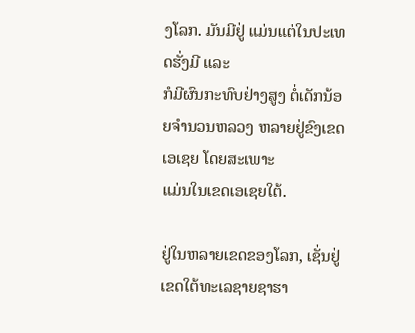ງໂລກ. ມັນມີຢູ່ ແມ່ນແຕ່ໃນປະເທດຮັ່ງມີ ແລະ
ກໍມີຜົນກະທົບຢ່າງສູງ ຕໍ່ເດັກນ້ອຍຈໍານວນຫລວງ ຫລາຍຢູ່ຂົງເຂດເອເຊຍ ໂດຍສະເພາະ
ແມ່ນໃນເຂດເອເຊຍໃຕ້.

ຢູ່ໃນຫລາຍເຂດຂອງໂລກ, ເຊັ່ນຢູ່ເຂດໃຕ້ທະເລຊາຍຊາຮາ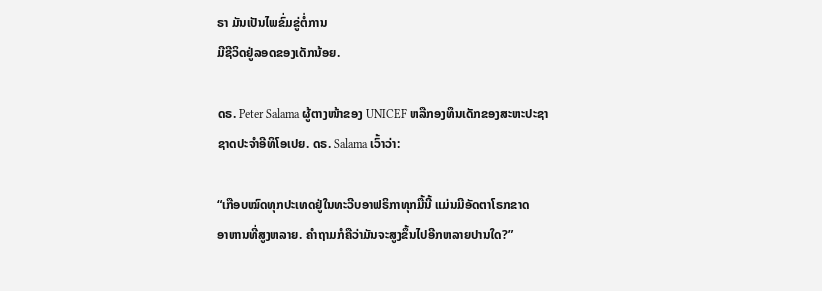ຣາ ມັນເປັນໄພຂົ່ມຂູ່ຕໍ່ການ
ມີຊີວິດຢູ່ລອດຂອງເດັກນ້ອຍ.

ດຣ. Peter Salama ຜູ້ຕາງໜ້າຂອງ UNICEF ຫລືກອງທຶນເດັກຂອງສະຫະປະຊາ
ຊາດປະຈໍາອີທິໂອເປຍ. ດຣ. Salama ເວົ້າວ່າ:

“ເກືອບໝົດທຸກປະເທດຢູ່ໃນທະວີບອາຟຣິກາທຸກມື້ນີ້ ແມ່ນມີອັດຕາໂຣກຂາດ
ອາຫານທີ່ສູງຫລາຍ. ຄໍາຖາມກໍຄືວ່າມັນຈະສູງຂຶ້ນໄປອີກຫລາຍປານໃດ?”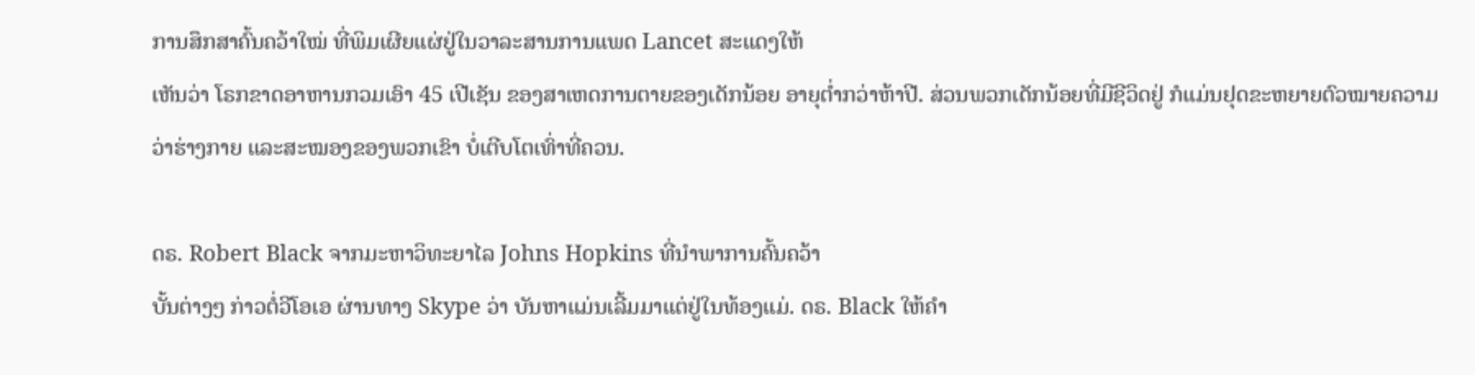ການສຶກສາຄົ້ນຄວ້າໃໝ່ ທີ່ພິມເຜີຍແຜ່ຢູ່ໃນວາລະສານການແພດ Lancet ສະແດງໃຫ້
ເຫັນວ່າ ໂຣກຂາດອາຫານກວມເອົາ 45 ເປີເຊັນ ຂອງສາເຫດການຕາຍຂອງເດັກນ້ອຍ ອາຍຸຕໍ່າກວ່າຫ້າປີ. ສ່ວນພວກເດັກນ້ອຍທີ່ມີຊີວິດຢູ່ ກໍແມ່ນຢຸດຂະຫຍາຍຕົວໝາຍຄວາມ
ວ່າຮ່າງກາຍ ແລະສະໝອງຂອງພວກເຂົາ ບໍ່ເຕີບໂຕເທົ່າທີ່ຄວນ.

ດຣ. Robert Black ຈາກມະຫາວິທະຍາໄລ Johns Hopkins ທີ່ນໍາພາການຄົ້ນຄວ້າ
ບັ້ນຕ່າງໆ ກ່າວຕໍ່ວີໂອເອ ຜ່ານທາງ Skype ວ່າ ບັນຫາແມ່ນເລີ້ມມາແຕ່ຢູ່ໃນທ້ອງແມ່. ດຣ. Black ໃຫ້ຄໍາ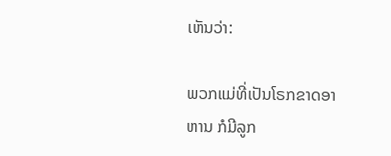ເຫັນວ່າ:

ພວກແມ່ທີ່ເປັນໂຣກຂາດອາຫານ ກໍມີລູກ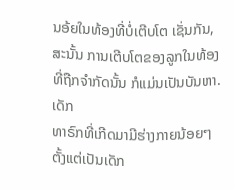ນອ້ຍໃນທ້ອງທີ່ບໍ່ເຕີບໂຕ ເຊັ່ນກັນ, ສະນັ້ນ ການເຕີບໂຕຂອງລູກໃນທ້ອງທີ່ຖືກຈໍາກັດນັ້ນ ກໍແມ່ນເປັນບັນຫາ. ເດັກ
ທາຣົກທີ່ເກີດມາມີຮ່າງກາຍນ້ອຍໆ ຕັ້ງແຕ່ເປັນເດັກ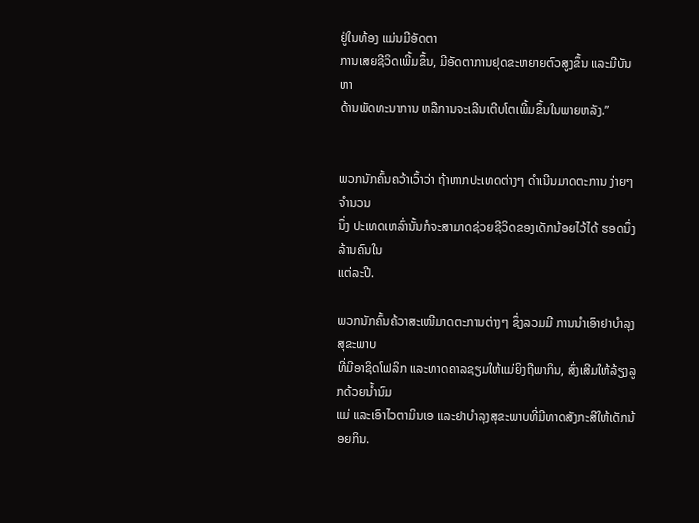ຢູ່ໃນທ້ອງ ແມ່ນມີອັດຕາ
ການເສຍຊີວິດເພີ້ມຂຶ້ນ, ມີອັດຕາການຢຸດຂະຫຍາຍຕົວສູງຂຶ້ນ ແລະມີບັນຫາ
ດ້ານພັດທະນາການ ຫລືການຈະເລີນເຕີບໂຕເພີ້ມຂຶ້ນໃນພາຍຫລັງ.”


ພວກນັກຄົ້ນຄວ້າເວົ້າວ່າ ຖ້າຫາກປະເທດຕ່າງໆ ດໍາເນີນມາດຕະການ ງ່າຍໆຈໍານວນ
ນຶ່ງ ປະເທດເຫລົ່ານັ້ນກໍຈະສາມາດຊ່ວຍຊີວິດຂອງເດັກນ້ອຍໄວ້ໄດ້ ຮອດນຶ່ງລ້ານຄົນໃນ
ແຕ່ລະປີ.

ພວກນັກຄົ້ນຄ້ວາສະເໜີມາດຕະການຕ່າງໆ ຊຶ່ງລວມມີ ການນໍາເອົາຢາບໍາລຸງສຸຂະພາບ
ທີ່ມີອາຊິດໂຟລິກ ແລະທາດຄາລຊຽມໃຫ້ແມ່ຍິງຖືພາກິນ, ສົ່ງເສີມໃຫ້ລ້ຽງລູກດ້ວຍນໍ້ານົມ
ແມ່ ແລະເອົາໄວຕາມິນເອ ແລະຢາບໍາລຸງສຸຂະພາບທີ່ມີທາດສັງກະສີໃຫ້ເດັກນ້ອຍກິນ.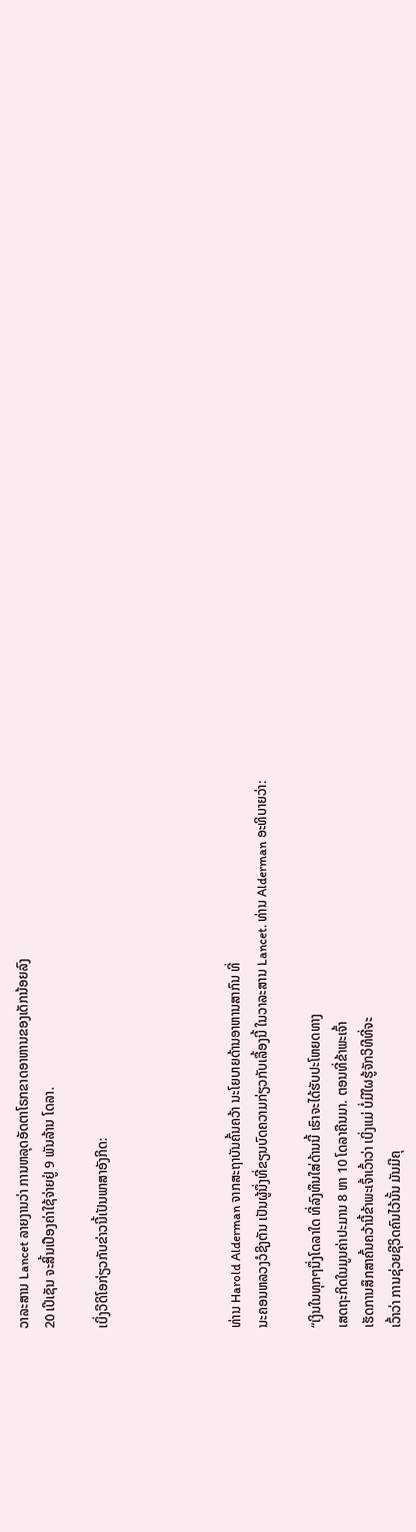ວາລະສານ Lancet ລາຍງານວ່າ ການຫລຸດອັດຕາໂຣກຂາດອາຫານຂອງເດັກນ້ອຍລົງ
20 ເປີເຊັນ ຈະສິ້ນເປືອງຄ່າໃຊ້ຈ່າຍຢູ່ 9 ພັນລ້ານ ໂດລາ.

ເບິ່ງວີດິໂອກ່ຽວກັບຂ່າວນີ້ເປັນພາສາອັງກິດ:




ທ່ານ Harold Alderman ຈາກສະຖາບັນຄົ້ນຄວ້າ ນະໂຍບາຍດ້ານອາຫານສາກົນ ທີ່
ນະຄອນຫລວງວໍຊິງຕັນ ເປັນຜູ້ນຶ່ງທີ່ຂຽນບົດຄວາມກ່ຽວກັບເລື້ອງນີ້ ໃນວາລະສານ Lancet. ທ່ານ Alderman ອະທິບາຍວ່າ:

“ເງິນໃນທຸກໆນຶ່ງໂດລາໃດ ທີ່ລົງທຶນໃສ່ດ້ານນີ້ ເຮົາຈະໄດ້ຮັບປະໂຫຍດທາງ
ເສດຖະກິດໃນມູນຄ່າປະມານ 8 ຫາ 10 ໂດລາຄືນມາ. ຕອນທີ່ຂ້າພະເຈົ້າ
ເຮັດການສຶກສາຄົ້ນຄວ້ານີ້ຂ້າພະເຈົ້າເວົ້າວ່າ ເບິ່ງແມ່ ບໍ່ມີໃຜຮູ້ຈັກວິທີທີ່ຈະ
ເວົ້າວ່າ ການຊ່ວຍຊີວິດຄົນໄວ້ນັ້ນ ມັນມີຄຸ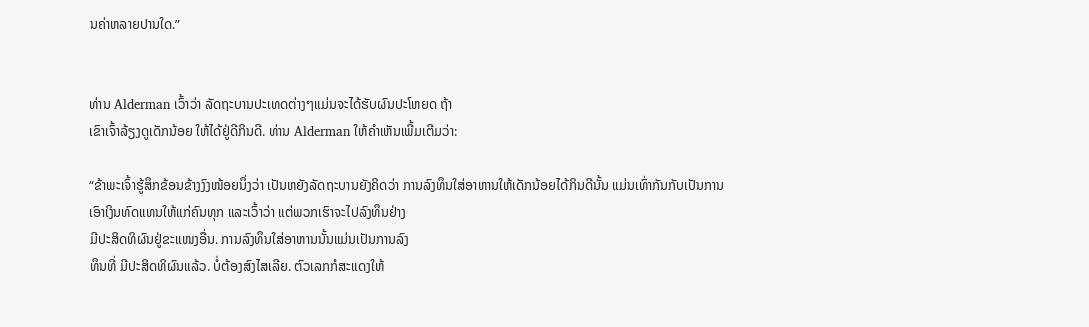ນຄ່າຫລາຍປານໃດ.”


ທ່ານ Alderman ເວົ້າວ່າ ລັດຖະບານປະເທດຕ່າງໆແມ່ນຈະໄດ້ຮັບຜົນປະໂຫຍດ ຖ້າ
ເຂົາເຈົ້າລ້ຽງດູເດັກນ້ອຍ ໃຫ້ໄດ້ຢູ່ດີກິນດີ. ທ່ານ Alderman ໃຫ້ຄໍາເຫັນເພີ້ມເຕີມວ່າ:

“ຂ້າພະເຈົ້າຮູ້ສຶກຂ້ອນຂ້າງງົງໜ້ອຍນຶ່ງວ່າ ເປັນຫຍັງລັດຖະບານຍັງຄິດວ່າ ການລົງທຶນໃສ່ອາຫານໃຫ້ເດັກນ້ອຍໄດ້ກິນດີນັ້ນ ແມ່ນເທົ່າກັນກັບເປັນການ
ເອົາເງິນທົດແທນໃຫ້ແກ່ຄົນທຸກ ແລະເວົ້າວ່າ ແຕ່ພວກເຮົາຈະໄປລົງທຶນຢ່າງ
ມີປະສິດທິຜົນຢູ່ຂະແໜງອື່ນ. ການລົງທຶນໃສ່ອາຫານນັ້ນແມ່ນເປັນການລົງ
ທຶນທີ່ ມີປະສິດທິຜົນແລ້ວ. ບໍ່ຕ້ອງສົງໄສເລີຍ. ຕົວເລກກໍສະແດງໃຫ້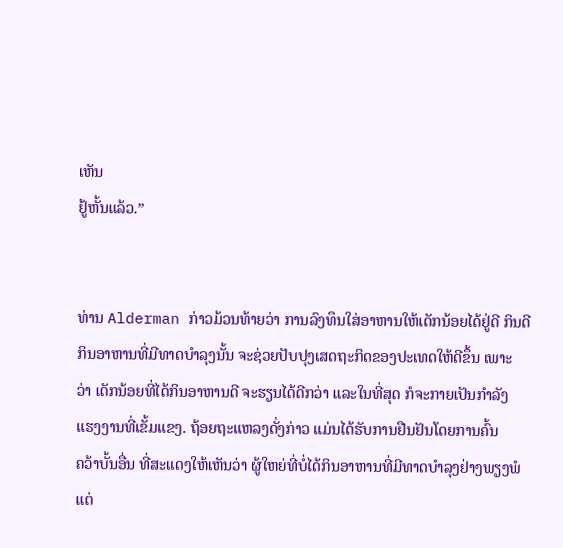ເຫັນ
ຢູ້ຫັ້ນແລ້ວ.”


ທ່ານ Alderman ກ່າວມ້ວນທ້າຍວ່າ ການລົງທຶນໃສ່ອາຫານໃຫ້ເດັກນ້ອຍໄດ້ຢູ່ດີ ກິນດີ
ກິນອາຫານທີ່ມີທາດບໍາລຸງນັ້ນ ຈະຊ່ວຍປັບປຸງເສດຖະກິດຂອງປະເທດໃຫ້ດີຂຶ້ນ ເພາະ
ວ່າ ເດັກນ້ອຍທີ່ໄດ້ກິນອາຫານດີ ຈະຮຽນໄດ້ດີກວ່າ ແລະໃນທີ່ສຸດ ກໍຈະກາຍເປັນກໍາລັງ
ແຮງງານທີ່ເຂັ້ມແຂງ. ຖ້ອຍຖະແຫລງດັ່ງກ່າວ ແມ່ນໄດ້ຮັບການຢືນຢັນໂດຍການຄົ້ນ
ຄວ້າບັ້ນອື່ນ ທີ່ສະແດງໃຫ້ເຫັນວ່າ ຜູ້ໃຫຍ່ທີ່ບໍ່ໄດ້ກິນອາຫານທີ່ມີທາດບໍາລຸງຢ່າງພຽງພໍ
ແຕ່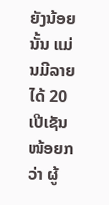ຍັງນ້ອຍນັ້ນ ແມ່ນມີລາຍໄດ້ 20 ເປີເຊັນໜ້ອຍກວ່າ ຜູ້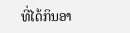ທີ່ໄດ້ກິນອາ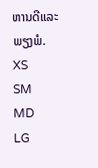ຫານດີແລະພຽງພໍ.
XS
SM
MD
LG